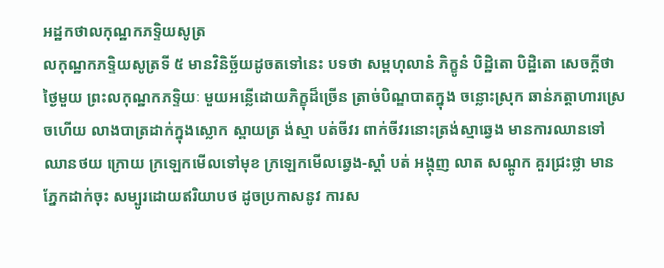អដ្ឋកថាលកុណ្ឋកភទ្ទិយសូត្រ
លកុណ្ឋកភទ្ទិយសូត្រទី ៥ មានវិនិច្ឆ័យដូចតទៅនេះ បទថា សម្ពហុលានំ ភិក្ខូនំ បិដ្ឋិតោ បិដ្ឋិតោ សេចក្តីថា ថ្ងៃមួយ ព្រះលកុណ្ឋកភទ្ទិយៈ មួយអន្លើដោយភិក្ខុដ៏ច្រើន ត្រាច់បិណ្ឌបាតក្នុង ចន្លោះស្រុក ឆាន់ភត្តាហារស្រេចហើយ លាងបាត្រដាក់ក្នុងស្លោក ស្ពាយត្រ ង់ស្មា បត់ចីវរ ពាក់ចីវរនោះត្រង់ស្មាឆ្វេង មានការឈានទៅ ឈានថយ ក្រោយ ក្រឡេកមើលទៅមុខ ក្រឡេកមើលឆ្វេង-ស្តាំ បត់ អង្កុញ លាត សណ្តូក គួរជ្រះថ្លា មានភ្នែកដាក់ចុះ សម្បូរដោយឥរិយាបថ ដូចប្រកាសនូវ ការស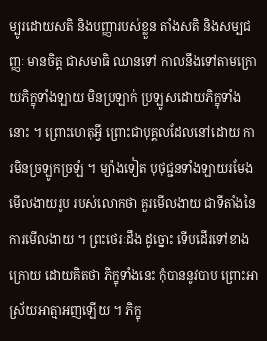ម្បូរដោយសតិ និងបញ្ញារបស់ខ្លួន តាំងសតិ និងសម្បជញ្ញៈ មានចិត្ត ជាសមាធិ ឈានទៅ កាលនឹងទៅតាមក្រោយភិក្ខុទាំងឡាយ មិនប្រឡាក់ ប្រឡូសដោយភិក្ខុទាំងនោះ ។ ព្រោះហេតុអ្វី ព្រោះជាបុគ្គលដែលនៅដោយ ការមិនច្រឡូកច្រឡំ ។ ម្យ៉ាងទៀត បុថុជ្ជនទាំងឡាយរមែងមើលងាយរូប របស់លោកថា គួរមើលងាយ ជាទីតាំងនៃការមើលងាយ ។ ព្រះថេរៈដឹង ដូច្នោះ ទើបដើរទៅខាងក្រោយ ដោយគិតថា ភិក្ខុទាំងនេះ កុំបាននូវបាប ព្រោះអាស្រ័យអាត្មាអញឡើយ ។ ភិក្ខុ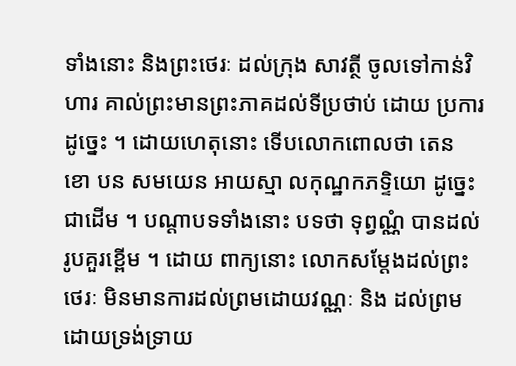ទាំងនោះ និងព្រះថេរៈ ដល់ក្រុង សាវត្ថី ចូលទៅកាន់វិហារ គាល់ព្រះមានព្រះភាគដល់ទីប្រថាប់ ដោយ ប្រការដូច្នេះ ។ ដោយហេតុនោះ ទើបលោកពោលថា តេន ខោ បន សមយេន អាយស្មា លកុណ្ឋកភទ្ទិយោ ដូច្នេះជាដើម ។ បណ្តាបទទាំងនោះ បទថា ទុព្វណ្ណំ បានដល់ រូបគួរខ្ពើម ។ ដោយ ពាក្យនោះ លោកសម្តែងដល់ព្រះថេរៈ មិនមានការដល់ព្រមដោយវណ្ណៈ និង ដល់ព្រមដោយទ្រង់ទ្រាយ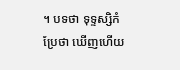។ បទថា ទុទ្ទស្សិកំ ប្រែថា ឃើញហើយ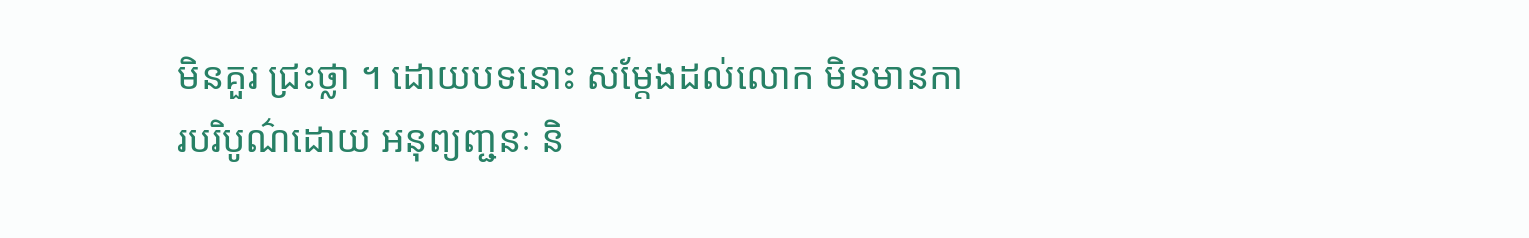មិនគួរ ជ្រះថ្លា ។ ដោយបទនោះ សម្តែងដល់លោក មិនមានការបរិបូណ៌ដោយ អនុព្យញ្ជនៈ និ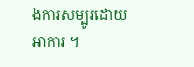ងការសម្បូរដោយអាការ ។